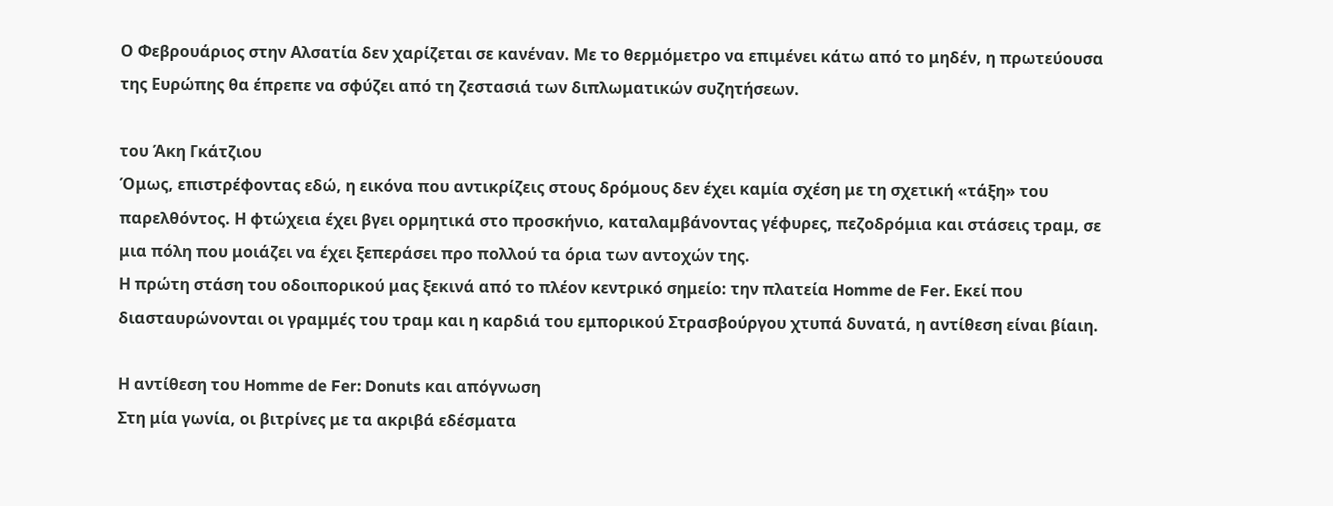Ο Φεβρουάριος στην Αλσατία δεν χαρίζεται σε κανέναν. Με το θερμόμετρο να επιμένει κάτω από το μηδέν, η πρωτεύουσα της Ευρώπης θα έπρεπε να σφύζει από τη ζεστασιά των διπλωματικών συζητήσεων.

του Άκη Γκάτζιου
Όμως, επιστρέφοντας εδώ, η εικόνα που αντικρίζεις στους δρόμους δεν έχει καμία σχέση με τη σχετική «τάξη» του παρελθόντος. Η φτώχεια έχει βγει ορμητικά στο προσκήνιο, καταλαμβάνοντας γέφυρες, πεζοδρόμια και στάσεις τραμ, σε μια πόλη που μοιάζει να έχει ξεπεράσει προ πολλού τα όρια των αντοχών της.
Η πρώτη στάση του οδοιπορικού μας ξεκινά από το πλέον κεντρικό σημείο: την πλατεία Homme de Fer. Εκεί που διασταυρώνονται οι γραμμές του τραμ και η καρδιά του εμπορικού Στρασβούργου χτυπά δυνατά, η αντίθεση είναι βίαιη.

Η αντίθεση του Homme de Fer: Donuts και απόγνωση
Στη μία γωνία, οι βιτρίνες με τα ακριβά εδέσματα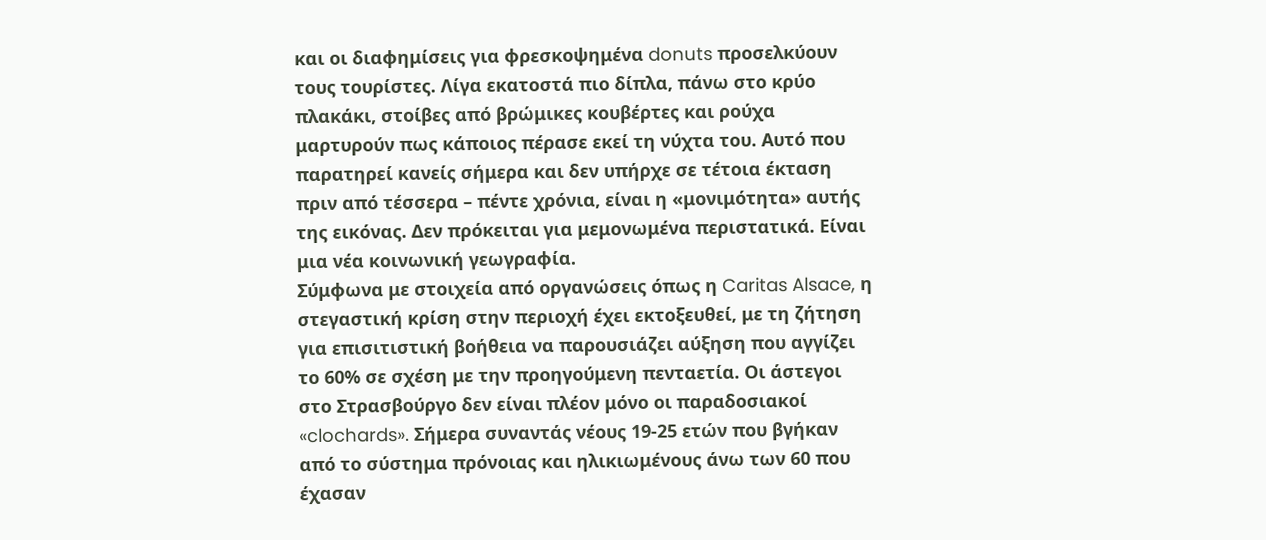και οι διαφημίσεις για φρεσκοψημένα donuts προσελκύουν τους τουρίστες. Λίγα εκατοστά πιο δίπλα, πάνω στο κρύο πλακάκι, στοίβες από βρώμικες κουβέρτες και ρούχα μαρτυρούν πως κάποιος πέρασε εκεί τη νύχτα του. Αυτό που παρατηρεί κανείς σήμερα και δεν υπήρχε σε τέτοια έκταση πριν από τέσσερα – πέντε χρόνια, είναι η «μονιμότητα» αυτής της εικόνας. Δεν πρόκειται για μεμονωμένα περιστατικά. Είναι μια νέα κοινωνική γεωγραφία.
Σύμφωνα με στοιχεία από οργανώσεις όπως η Caritas Alsace, η στεγαστική κρίση στην περιοχή έχει εκτοξευθεί, με τη ζήτηση για επισιτιστική βοήθεια να παρουσιάζει αύξηση που αγγίζει το 60% σε σχέση με την προηγούμενη πενταετία. Οι άστεγοι στο Στρασβούργο δεν είναι πλέον μόνο οι παραδοσιακοί «clochards». Σήμερα συναντάς νέους 19-25 ετών που βγήκαν από το σύστημα πρόνοιας και ηλικιωμένους άνω των 60 που έχασαν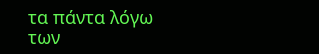τα πάντα λόγω των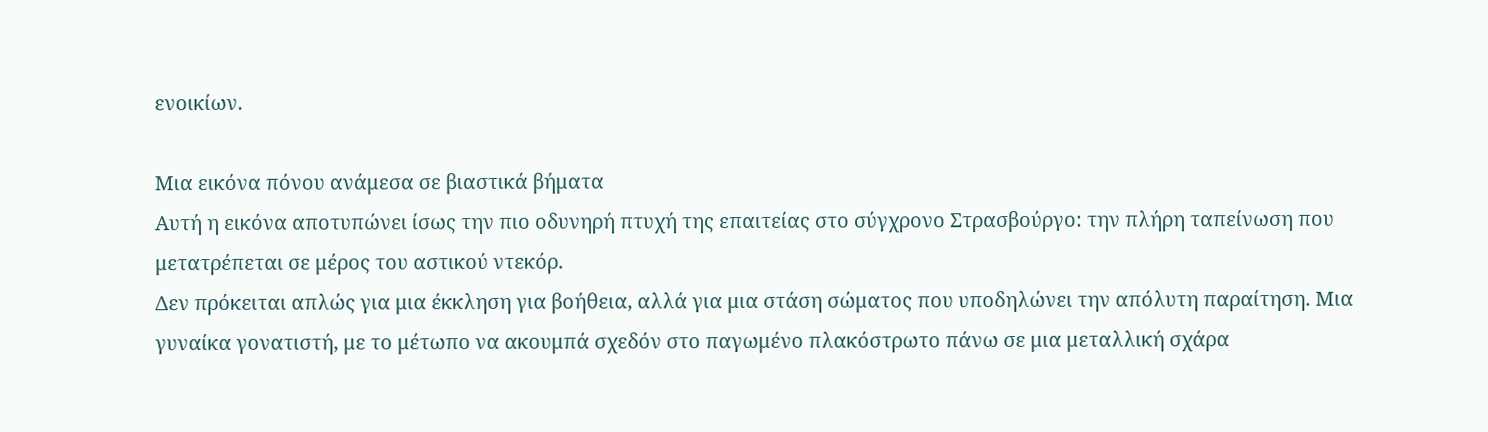ενοικίων.

Μια εικόνα πόνου ανάμεσα σε βιαστικά βήματα
Αυτή η εικόνα αποτυπώνει ίσως την πιο οδυνηρή πτυχή της επαιτείας στο σύγχρονο Στρασβούργο: την πλήρη ταπείνωση που μετατρέπεται σε μέρος του αστικού ντεκόρ.
Δεν πρόκειται απλώς για μια έκκληση για βοήθεια, αλλά για μια στάση σώματος που υποδηλώνει την απόλυτη παραίτηση. Μια γυναίκα γονατιστή, με το μέτωπο να ακουμπά σχεδόν στο παγωμένο πλακόστρωτο πάνω σε μια μεταλλική σχάρα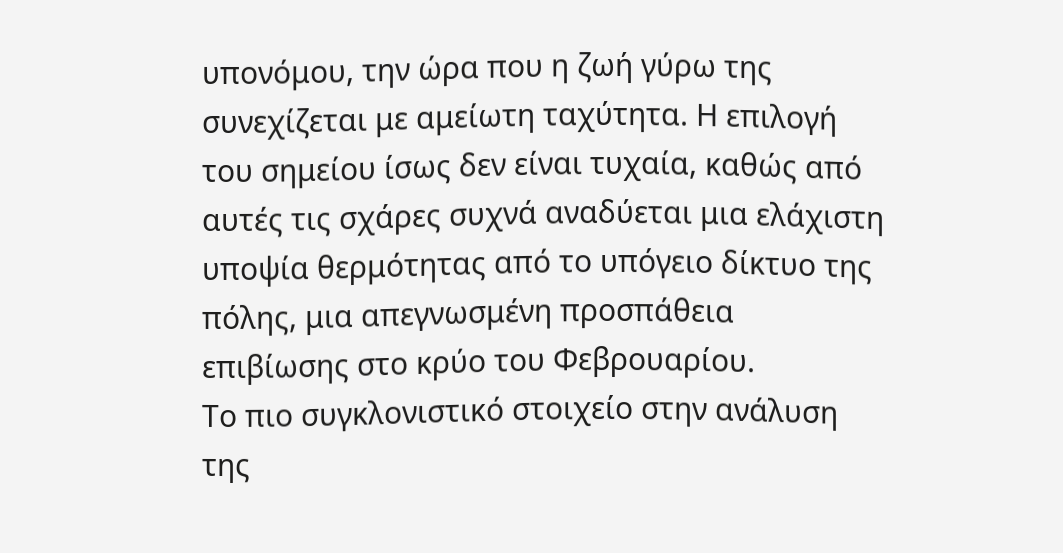υπονόμου, την ώρα που η ζωή γύρω της συνεχίζεται με αμείωτη ταχύτητα. Η επιλογή του σημείου ίσως δεν είναι τυχαία, καθώς από αυτές τις σχάρες συχνά αναδύεται μια ελάχιστη υποψία θερμότητας από το υπόγειο δίκτυο της πόλης, μια απεγνωσμένη προσπάθεια επιβίωσης στο κρύο του Φεβρουαρίου.
Το πιο συγκλονιστικό στοιχείο στην ανάλυση της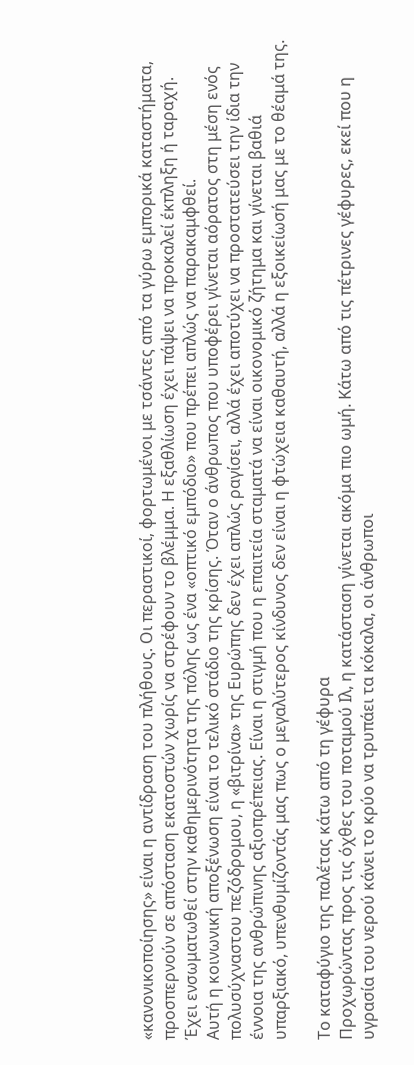«κανονικοποίησης» είναι η αντίδραση του πλήθους. Οι περαστικοί, φορτωμένοι με τσάντες από τα γύρω εμπορικά καταστήματα, προσπερνούν σε απόσταση εκατοστών χωρίς να στρέφουν το βλέμμα. Η εξαθλίωση έχει πάψει να προκαλεί έκπληξη ή ταραχή. Έχει ενσωματωθεί στην καθημερινότητα της πόλης ως ένα «οπτικό εμπόδιο» που πρέπει απλώς να παρακαμφθεί.
Αυτή η κοινωνική αποξένωση είναι το τελικό στάδιο της κρίσης. Όταν ο άνθρωπος που υποφέρει γίνεται αόρατος στη μέση ενός πολυσύχναστου πεζόδρομου, η «βιτρίνα» της Ευρώπης δεν έχει απλώς ραγίσει, αλλά έχει αποτύχει να προστατεύσει την ίδια την έννοια της ανθρώπινης αξιοπρέπειας. Είναι η στιγμή που η επαιτεία σταματά να είναι οικονομικό ζήτημα και γίνεται βαθιά υπαρξιακό, υπενθυμίζοντάς μας πως ο μεγαλύτερος κίνδυνος δεν είναι η φτώχεια καθαυτή, αλλά η εξοικείωσή μας με το θέαμά της.

Το καταφύγιο της παλέτας κάτω από τη γέφυρα
Προχωρώντας προς τις όχθες του ποταμού Ιλ, η κατάσταση γίνεται ακόμα πιο ωμή. Κάτω από τις πέτρινες γέφυρες, εκεί που η υγρασία του νερού κάνει το κρύο να τρυπάει τα κόκαλα, οι άνθρωποι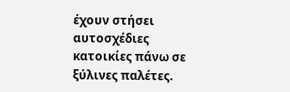έχουν στήσει αυτοσχέδιες κατοικίες πάνω σε ξύλινες παλέτες.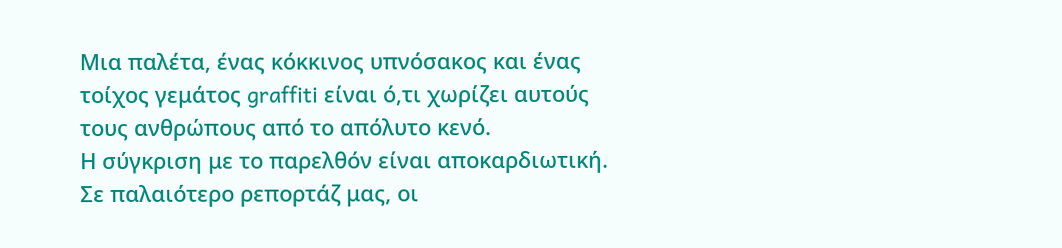Μια παλέτα, ένας κόκκινος υπνόσακος και ένας τοίχος γεμάτος graffiti είναι ό,τι χωρίζει αυτούς τους ανθρώπους από το απόλυτο κενό.
Η σύγκριση με το παρελθόν είναι αποκαρδιωτική. Σε παλαιότερο ρεπορτάζ μας, οι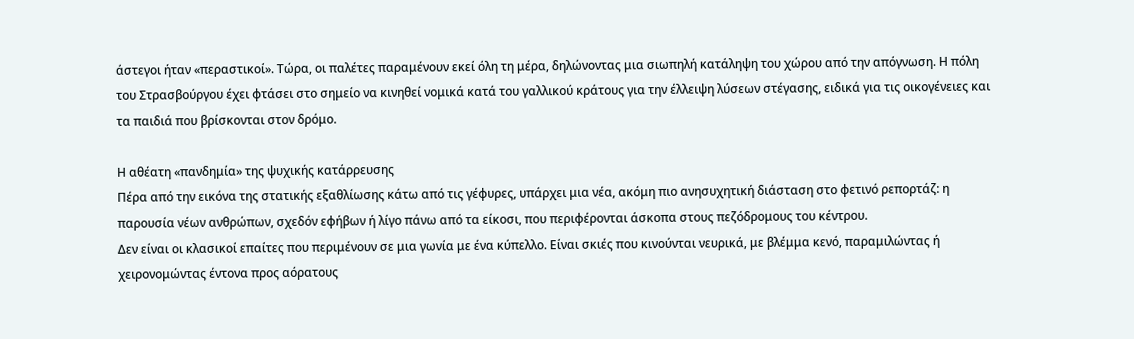άστεγοι ήταν «περαστικοί». Τώρα, οι παλέτες παραμένουν εκεί όλη τη μέρα, δηλώνοντας μια σιωπηλή κατάληψη του χώρου από την απόγνωση. Η πόλη του Στρασβούργου έχει φτάσει στο σημείο να κινηθεί νομικά κατά του γαλλικού κράτους για την έλλειψη λύσεων στέγασης, ειδικά για τις οικογένειες και τα παιδιά που βρίσκονται στον δρόμο.

Η αθέατη «πανδημία» της ψυχικής κατάρρευσης
Πέρα από την εικόνα της στατικής εξαθλίωσης κάτω από τις γέφυρες, υπάρχει μια νέα, ακόμη πιο ανησυχητική διάσταση στο φετινό ρεπορτάζ: η παρουσία νέων ανθρώπων, σχεδόν εφήβων ή λίγο πάνω από τα είκοσι, που περιφέρονται άσκοπα στους πεζόδρομους του κέντρου.
Δεν είναι οι κλασικοί επαίτες που περιμένουν σε μια γωνία με ένα κύπελλο. Είναι σκιές που κινούνται νευρικά, με βλέμμα κενό, παραμιλώντας ή χειρονομώντας έντονα προς αόρατους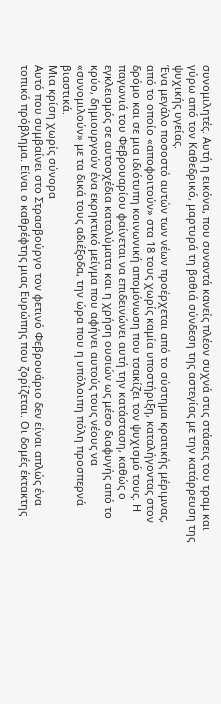συνομιλητές. Αυτή η εικόνα, που συναντά κανείς πλέον συχνά στις στάσεις του τραμ και γύρω από τον Καθεδρικό, μαρτυρά τη βαθιά σύνδεση της αστεγίας με την κατάρρευση της ψυχικής υγείας.
Ένα μεγάλο ποσοστό αυτών των νέων προέρχεται από το σύστημα κρατικής μέριμνας, από το οποίο «αποφοιτούν» στα 18 τους χωρίς καμία υποστήριξη, καταλήγοντας στον δρόμο και σε μια ιδιότυπη κοινωνική απομόνωση που τσακίζει τον ψυχισμό τους. Η παγωνιά του Φεβρουαρίου φαίνεται να επιδεινώνει αυτή την κατάσταση, καθώς ο εγκλεισμός σε αυτοσχέδια καταλύματα και η χρήση ουσιών ως μέσο διαφυγής από το κρύο, δημιουργούν ένα εκρηκτικό μείγμα που αφήνει αυτούς τους νέους να «συνομιλούν» με τα δικά τους αδιέξοδα, την ώρα που η υπόλοιπη πόλη προσπερνά βιαστικά.
Μια κρίση χωρίς σύνορα
Αυτό που συμβαίνει στο Στρασβούργο τον φετινό Φεβρουάριο δεν είναι απλώς ένα τοπικό πρόβλημα. Είναι ο καθρέφτης μιας Ευρώπης που ζορίζεται. Οι δομές έκτακτης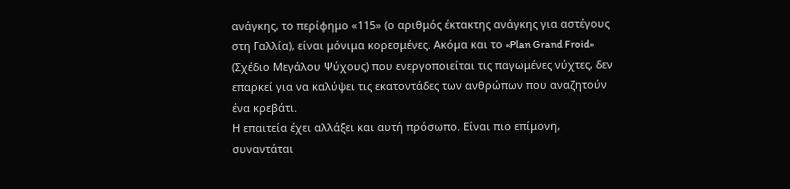ανάγκης, το περίφημο «115» (ο αριθμός έκτακτης ανάγκης για αστέγους στη Γαλλία), είναι μόνιμα κορεσμένες. Ακόμα και το «Plan Grand Froid» (Σχέδιο Μεγάλου Ψύχους) που ενεργοποιείται τις παγωμένες νύχτες, δεν επαρκεί για να καλύψει τις εκατοντάδες των ανθρώπων που αναζητούν ένα κρεβάτι.
Η επαιτεία έχει αλλάξει και αυτή πρόσωπο. Είναι πιο επίμονη, συναντάται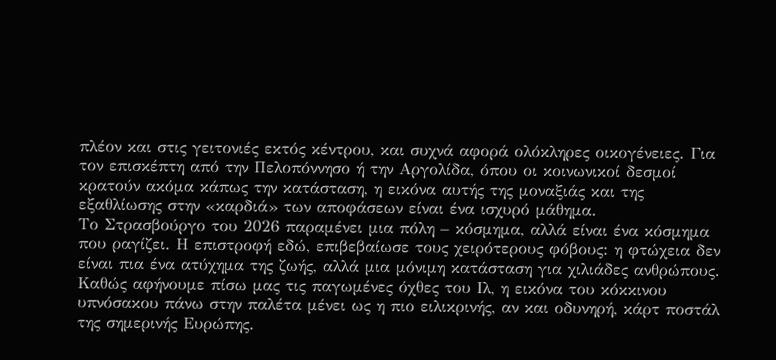πλέον και στις γειτονιές εκτός κέντρου, και συχνά αφορά ολόκληρες οικογένειες. Για τον επισκέπτη από την Πελοπόννησο ή την Αργολίδα, όπου οι κοινωνικοί δεσμοί κρατούν ακόμα κάπως την κατάσταση, η εικόνα αυτής της μοναξιάς και της εξαθλίωσης στην «καρδιά» των αποφάσεων είναι ένα ισχυρό μάθημα.
Το Στρασβούργο του 2026 παραμένει μια πόλη – κόσμημα, αλλά είναι ένα κόσμημα που ραγίζει. Η επιστροφή εδώ, επιβεβαίωσε τους χειρότερους φόβους: η φτώχεια δεν είναι πια ένα ατύχημα της ζωής, αλλά μια μόνιμη κατάσταση για χιλιάδες ανθρώπους. Καθώς αφήνουμε πίσω μας τις παγωμένες όχθες του Ιλ, η εικόνα του κόκκινου υπνόσακου πάνω στην παλέτα μένει ως η πιο ειλικρινής, αν και οδυνηρή, κάρτ ποστάλ της σημερινής Ευρώπης.